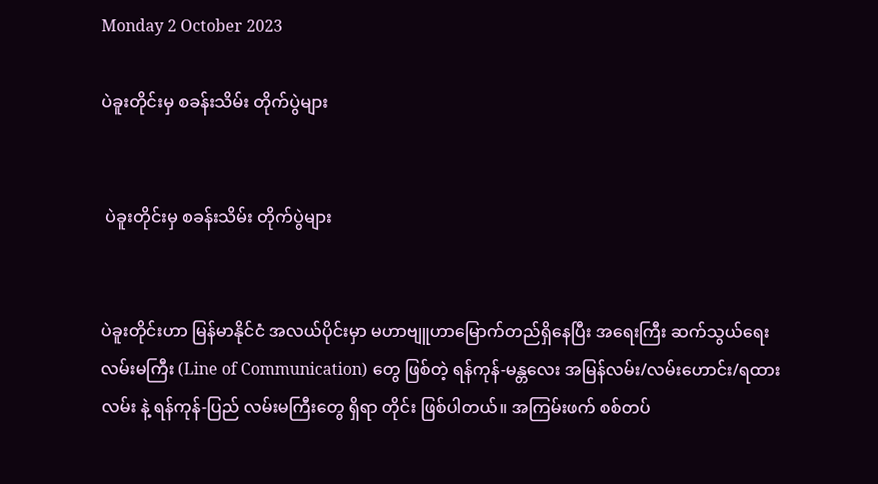Monday 2 October 2023

ပဲခူးတိုင်းမှ စခန်းသိမ်း တိုက်ပွဲများ


 ပဲခူးတိုင်းမှ စခန်းသိမ်း တိုက်ပွဲများ


ပဲခူးတိုင်းဟာ မြန်မာနိုင်ငံ အလယ်ပိုင်းမှာ မဟာဗျူဟာမြောက်တည်ရှိနေပြီး အရေးကြီး ဆက်သွယ်ရေး လမ်းမကြီး (Line of Communication) တွေ ဖြစ်တဲ့ ရန်ကုန်-မန္တလေး အမြန်လမ်း/လမ်းဟောင်း/ရထားလမ်း နဲ့ ရန်ကုန်-ပြည် လမ်းမကြီးတွေ ရှိရာ တိုင်း ဖြစ်ပါတယ်။ အကြမ်းဖက် စစ်တပ်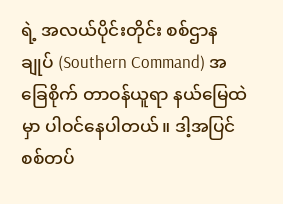ရဲ့ အလယ်ပိုင်းတိုင်း စစ်ဌာနချုပ် (Southern Command) အခြေစိုက် တာဝန်ယူရာ နယ်မြေထဲမှာ ပါဝင်နေပါတယ်။ ဒါ့အပြင် စစ်တပ်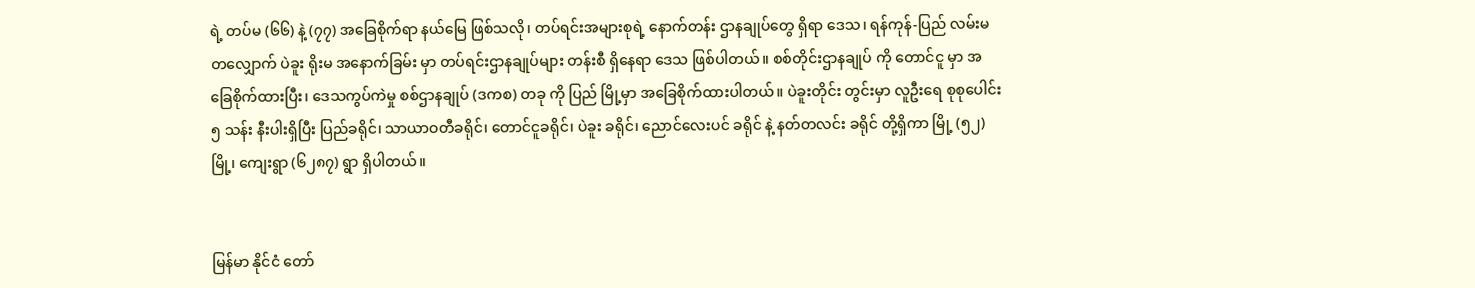ရဲ့ တပ်မ (၆၆) နဲ့ (၇၇) အခြေစိုက်ရာ နယ်မြေ ဖြစ်သလို၊ တပ်ရင်းအများစုရဲ့ နောက်တန်း ဌာနချုပ်တွေ ရှိရာ ဒေသ၊ ရန်ကုန်-ပြည် လမ်းမ တလျှောက် ပဲခူး ရိုးမ အနောက်ခြမ်း မှာ တပ်ရင်းဌာနချုပ်များ တန်းစီ ရှိနေရာ ဒေသ ဖြစ်ပါတယ်။ စစ်တိုင်းဌာနချုပ် ကို တောင်ငူ မှာ အခြေစိုက်ထားပြီး၊ ဒေသကွပ်ကဲမှု စစ်ဌာနချုပ် (ဒကစ) တခု ကို ပြည် မြို့မှာ အခြေစိုက်ထားပါတယ်။ ပဲခူးတိုင်း တွင်းမှာ လူဦးရေ စုစုပေါင်း ၅ သန်း နီးပါးရှိပြီး ပြည်ခရိုင်၊ သာယာဝတီခရိုင်၊ တောင်ငူခရိုင်၊ ပဲခူး ခရိုင်၊ ညောင်လေးပင် ခရိုင် နဲ့ နတ်တလင်း ခရိုင် တို့ရှိကာ မြို့ (၅၂) မြို့၊ ကျေးရွာ (၆၂၈၇) ရွာ ရှိပါတယ်။


မြန်မာ နိုင်ငံ တော်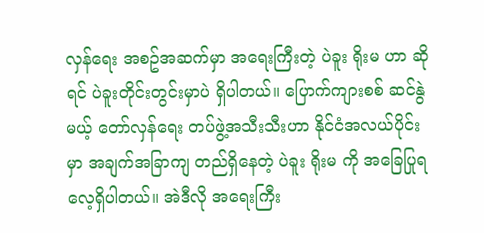လှန်ရေး အစဥ်အဆက်မှာ အရေးကြီးတဲ့ ပဲခူး ရိုးမ ဟာ ဆိုရင် ပဲခူးတိုင်းတွင်းမှာပဲ ရှိပါတယ်။ ပြောက်ကျားစစ် ဆင်နွဲမယ့် တော်လှန်ရေး တပ်ဖွဲ့အသီးသီးဟာ နိုင်ငံအလယ်ပိုင်းမှာ အချက်အခြာကျ တည်ရှိနေတဲ့ ပဲခူး ရိုးမ ကို အခြေပြုရလေ့ရှိပါတယ်။ အဲဒီလို အရေးကြီး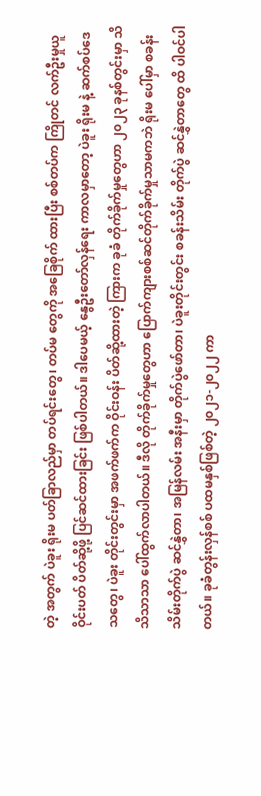တဲ့ အတွက် ပဲခူး ရိုးမ ပတ်ခြာလည်မှာ တပ်ရင်းတွေ၊ တပ်မ တွေကို အခြေစိုက် ထားပြီး စစ်တပ်က ကြိုတင် လက်ဦးမှုယူ ဝိုင်းပတ် ပိတ်ဆို့ဖို့ ပြင်ဆင်ထားခြင်း ဖြစ်ပါတယ်။ ဒါပေမယ့် နွေဦးတော်လှန်ရေး ကာလမှာတော့ ပဲခူး ရိုးမ နဲ့ ဆက်စပ်ဒေသတွေ၊ ပဲခူး တိုင်းတွင်းမှာ အဖက်ဖက်က ဝိုင်းဝန်း ပိတ်ဆို့ထားတဲ့ ကြားက ခုခံ တိုက်ခိုက်မှုတွေဟာ ၂၀၂၃ ခုနစ်တွင်းမှာ သိသိသာသာ ပေါ်ထွက်လာပါတယ်။ ဒီလို တိုက်ခိုက်မှုတွေဟာ ပြောက်ကျားစစ်ဆင်တိုက်ခိုက်မှုသာမကဘဲ ရိုးမ ပေါ်မှာ စခန်းသိမ်းတိုက်ပွဲ ဆင်နွှဲတာ၊ အမြန်လမ်း အနီးမှာ တိုက်ပွဲဖော်တာ၊ ပဲခူးတိုင်းတွင်း စခန်းသိမ်း တိုက်ပွဲ ဆင်နွှဲတာတွေ ထိ ပါဝင်ပါတယ်။ ခုခံတွန်းလှန်စစ် ပထမနှစ်ဖြစ်တဲ့ ၂၀၂၁-၂၀၂၂ ကာ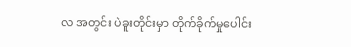လ အတွင်း ပဲခူးတိုင်းမှာ တိုက်ခိုက်မှုပေါင်း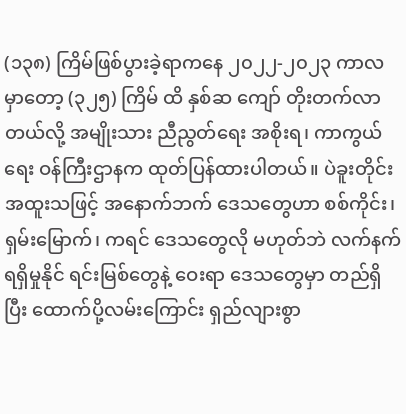(၁၃၈) ကြိမ်ဖြစ်ပွားခဲ့ရာကနေ ၂၀၂၂-၂၀၂၃ ကာလ မှာတော့ (၃၂၅) ကြိမ် ထိ နှစ်ဆ ကျော် တိုးတက်လာတယ်လို့ အမျိုးသား ညီညွတ်ရေး အစိုးရ၊ ကာကွယ်ရေး ဝန်ကြီးဌာနက ထုတ်ပြန်ထားပါတယ်။ ပဲခူးတိုင်း အထူးသဖြင့် အနောက်ဘက် ဒေသတွေဟာ စစ်ကိုင်း၊ ရှမ်းမြောက်၊ ကရင် ဒေသတွေလို မဟုတ်ဘဲ လက်နက် ရရှိမှုနိုင် ရင်းမြစ်တွေနဲ့ ဝေးရာ ဒေသတွေမှာ တည်ရှိပြီး ထောက်ပို့လမ်းကြောင်း ရှည်လျားစွာ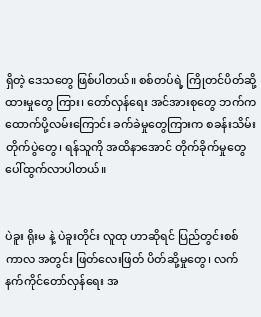ရှိတဲ့ ဒေသတွေ ဖြစ်ပါတယ်။ စစ်တပ်ရဲ့ ကြိုတင်ပိတ်ဆို့ထားမှုတွေ ကြား၊ တော်လှန်ရေး အင်အားစုတွေ ဘက်က ထောက်ပို့လမ်းကြောင်း ခက်ခဲမှုတွေကြားက စခန်းသိမ်းတိုက်ပွဲတွေ၊ ရန်သူကို အထိနာအောင် တိုက်ခိုက်မှုတွေ ပေါ်ထွက်လာပါတယ်။


ပဲခူး ရိုးမ နဲ့ ပဲခူးတိုင်း လူထု ဟာဆိုရင် ပြည်တွင်းစစ် ကာလ အတွင်း ဖြတ်လေးဖြတ် ပိတ်ဆို့မှုတွေ၊ လက်နက်ကိုင်တော်လှန်ရေး အ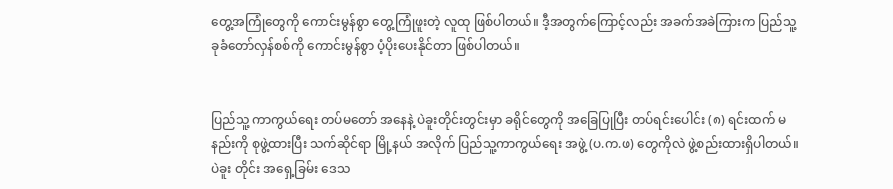တွေ့အကြုံတွေကို ကောင်းမွန်စွာ တွေ့ကြုံဖူးတဲ့ လူထု ဖြစ်ပါတယ်။ ဒီ့အတွက်ကြောင့်လည်း အခက်အခဲကြားက ပြည်သူ့ခုခံတော်လှန်စစ်ကို ကောင်းမွန်စွာ ပံ့ပိုးပေးနိုင်တာ ဖြစ်ပါတယ်။


ပြည်သူ့ ကာကွယ်ရေး တပ်မတော် အနေနဲ့ ပဲခူးတိုင်းတွင်းမှာ ခရိုင်တွေကို အခြေပြုပြီး တပ်ရင်းပေါင်း (၈) ရင်းထက် မနည်းကို စုဖွဲ့ထားပြီး သက်ဆိုင်ရာ မြို့နယ် အလိုက် ပြည်သူ့ကာကွယ်ရေး အဖွဲ့ (ပ.က.ဖ) တွေကိုလဲ ဖွဲ့စည်းထားရှိပါတယ်။ ပဲခူး တိုင်း အရှေ့ခြမ်း ဒေသ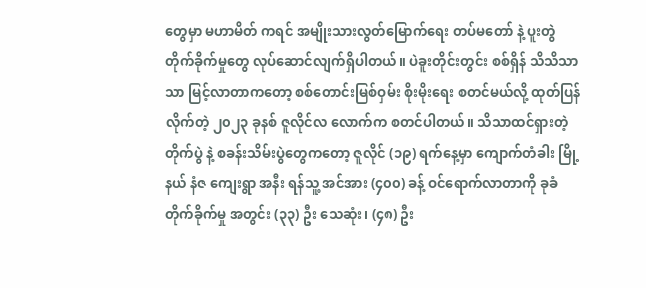တွေမှာ မဟာမိတ် ကရင် အမျိုးသားလွတ်မြောက်ရေး တပ်မတော် နဲ့ ပူးတွဲ တိုက်ခိုက်မှုတွေ လုပ်ဆောင်လျက်ရှိပါတယ်။ ပဲခူးတိုင်းတွင်း စစ်ရှိန် သိသိသာသာ မြင့်လာတာကတော့ စစ်တောင်းမြစ်ဝှမ်း စိုးမိုးရေး စတင်မယ်လို့ ထုတ်ပြန်လိုက်တဲ့ ၂၀၂၃ ခုနစ် ဇူလိုင်လ လောက်က စတင်ပါတယ်။ သိသာထင်ရှားတဲ့ တိုက်ပွဲ နဲ့ စခန်းသိမ်းပွဲတွေကတော့ ဇူလိုင် (၁၉) ရက်နေ့မှာ ကျောက်တံခါး မြို့နယ် နံဇ ကျေးရွာ အနီး ရန်သူ့ အင်အား (၄၀၀) ခန့် ဝင်ရောက်လာတာကို ခုခံတိုက်ခိုက်မှု အတွင်း (၃၃) ဦး သေဆုံး၊ (၄၈) ဦး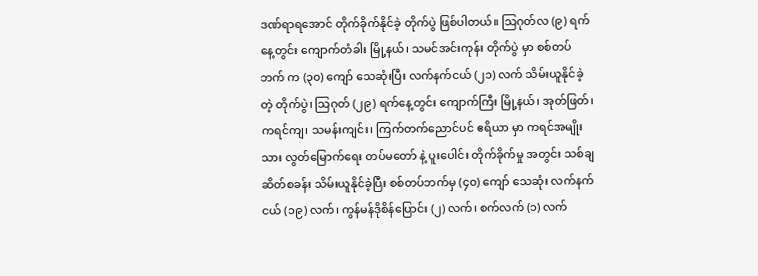ဒဏ်ရာရအောင် တိုက်ခိုက်နိုင်ခဲ့ တိုက်ပွဲ ဖြစ်ပါတယ်။ သြဂုတ်လ (၉) ရက်နေ့တွင်း ကျောက်တံခါး မြို့နယ်၊ သမင်အင်းကုန်း တိုက်ပွဲ မှာ စစ်တပ်ဘက် က (၃၀) ကျော် သေဆုံးပြီး လက်နက်ငယ် (၂၁) လက် သိမ်းယူနိုင်ခဲ့တဲ့ တိုက်ပွဲ၊ သြဂုတ် (၂၉) ရက်နေ့တွင်း ကျောက်ကြီး မြို့နယ်၊ အုတ်ဖြတ်၊ ကရင်ကျ၊ သမန်းကျင်း၊ ကြက်တက်ညောင်ပင် ဧရိယာ မှာ ကရင်အမျိုးသား လွတ်မြောက်ရေး တပ်မတော် နဲ့ ပူးပေါင်း တိုက်ခိုက်မှု အတွင်း သစ်ချဆိတ်စခန်း သိမ်းယူနိုင်ခဲ့ပြီး စစ်တပ်ဘက်မှ (၄၀) ကျော် သေဆုံး လက်နက်ငယ် (၁၉) လက်၊ ကွန်မန်ဒိုစိန်ပြောင်း (၂) လက်၊ စက်လက် (၁) လက်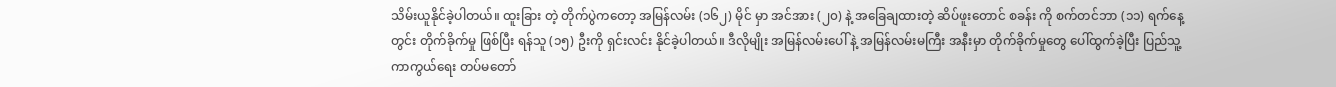သိမ်းယူနိုင်ခဲ့ပါတယ်။ ထူးခြား တဲ့ တိုက်ပွဲကတော့ အမြန်လမ်း (၁၆၂) မိုင် မှာ အင်အား (၂၀) နဲ့ အခြေချထားတဲ့ ဆိပ်ဖူးတောင် စခန်း ကို စက်တင်ဘာ (၁၁) ရက်နေ့တွင်း တိုက်ခိုက်မှု ဖြစ်ပြီး ရန်သူ (၁၅) ဦးကို ရှင်းလင်း နိုင်ခဲ့ပါတယ်။ ဒီလိုမျိုး အမြန်လမ်းပေါ် နဲ့ အမြန်လမ်းမကြီး အနီးမှာ တိုက်ခိုက်မှုတွေ ပေါ်ထွက်ခဲ့ပြီး ပြည်သူ့ ကာကွယ်ရေး တပ်မတော်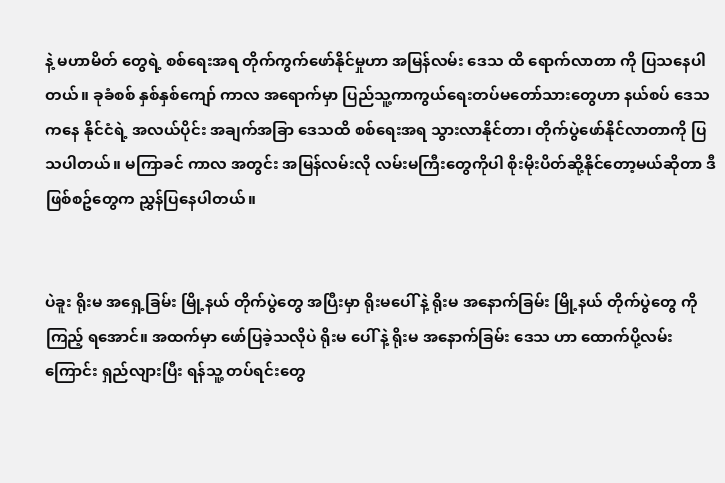နဲ့ မဟာမိတ် တွေရဲ့ စစ်ရေးအရ တိုက်ကွက်ဖော်နိုင်မှုဟာ အမြန်လမ်း ဒေသ ထိ ရောက်လာတာ ကို ပြသနေပါတယ်။ ခုခံစစ် နှစ်နှစ်ကျော် ကာလ အရောက်မှာ ပြည်သူ့ကာကွယ်ရေးတပ်မတော်သားတွေဟာ နယ်စပ် ဒေသ ကနေ နိုင်ငံရဲ့ အလယ်ပိုင်း အချက်အခြာ ဒေသထိ စစ်ရေးအရ သွားလာနိုင်တာ၊ တိုက်ပွဲဖော်နိုင်လာတာကို ပြသပါတယ်။ မကြာခင် ကာလ အတွင်း အမြန်လမ်းလို လမ်းမကြီးတွေကိုပါ စိုးမိုးပိတ်ဆို့နိုင်‌တော့မယ်ဆိုတာ ဒီ ဖြစ်စဥ်တွေက ညွှန်ပြနေပါတယ်။


ပဲခူး ရိုးမ အရှေ့ခြမ်း မြို့နယ် တိုက်ပွဲတွေ အပြီးမှာ ရိုးမပေါ် နဲ့ ရိုးမ အနောက်ခြမ်း မြို့နယ် တိုက်ပွဲတွေ ကို ကြည့် ရအောင်။ အထက်မှာ ဖော်ပြခဲ့သလိုပဲ ရိုးမ ပေါ် နဲ့ ရိုးမ အနောက်ခြမ်း ဒေသ ဟာ ထောက်ပို့လမ်းကြောင်း ရှည်လျားပြီး ရန်သူ့ တပ်ရင်းတွေ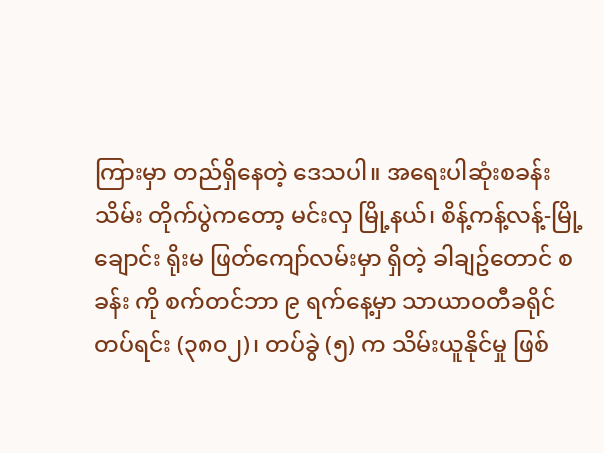ကြားမှာ တည်ရှိနေတဲ့ ဒေသပါ။ အရေးပါဆုံးစခန်းသိမ်း တိုက်ပွဲကတော့ မင်းလှ မြို့နယ်၊ စိန့်ကန့်လန့်-မြို့ချောင်း ရိုးမ ဖြတ်ကျော်လမ်းမှာ ရှိတဲ့ ခါချဥ်တောင် စခန်း ကို စက်တင်ဘာ ၉ ရက်နေ့မှာ သာယာဝတီခရိုင် တပ်ရင်း (၃၈၀၂)၊ တပ်ခွဲ (၅) က သိမ်းယူနိုင်မှု ဖြစ်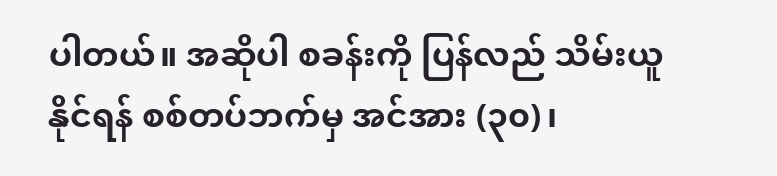ပါတယ်။ အဆိုပါ စခန်းကို ပြန်လည် သိမ်းယူနိုင်ရန် စစ်တပ်ဘက်မှ အင်အား (၃၀)၊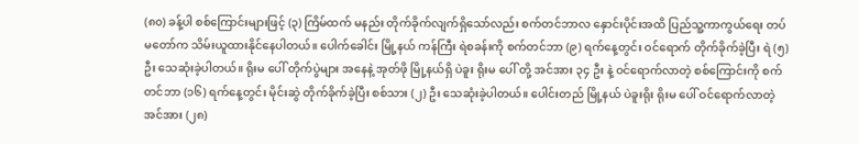(၈၀) ခန့်ပါ စစ်ကြောင်းများဖြင့် (၃) ကြိမ်ထက် မနည်း တိုက်ခိုက်လျက်ရှိသော်လည်း စက်တင်ဘာလ နှောင်းပိုင်းအထိ ပြည်သူ့ကာကွယ်ရေး တပ်မတော်က သိမ်းယူထားနိုင်နေပါတယ်။ ပေါက်ခေါင်း မြို့နယ် ကန်ကြီး ရဲစခန်းကို စက်တင်ဘာ (၉) ရက်နေ့တွင်း ဝင်‌ရောက် တိုက်ခိုက်ခဲ့ပြီး ရဲ (၅) ဦး သေဆုံးခဲ့ပါတယ်။ ရိုးမ ပေါ် တိုက်ပွဲများ အနေနဲ့ အုတ်ဖို မြို့နယ်ရှိ ပဲခူး ရိုးမ ပေါ် တို့ အင်အား ၃၄ ဦး နဲ့ ဝင်ရောက်လာတဲ့ စစ်ကြောင်းကို စက်တင်ဘာ (၁၆) ရက်နေ့တွင်း မိုင်းဆွဲ တိုက်ခိုက်ခဲ့ပြီး စစ်သား (၂) ဦး သေဆုံးခဲ့ပါတယ်။ ပေါင်းတည် မြို့နယ် ပဲခူးရိုး ရိုးမ ပေါ် ဝင်ရောက်လာတဲ့ အင်အား (၂၈)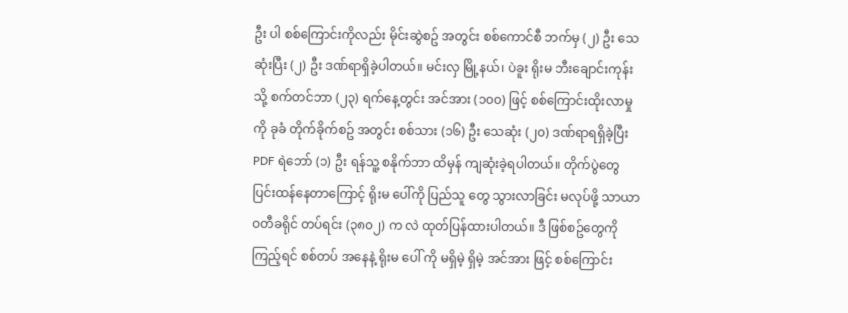ဦး ပါ စစ်ကြောင်းကိုလည်း မိုင်းဆွဲစဥ် အတွင်း စစ်ကောင်စီ ဘက်မှ (၂) ဦး သေဆုံးပြီး (၂) ဦး ဒဏ်ရာရှိခဲ့ပါတယ်။ မင်းလှ မြို့နယ်၊ ပဲခူး ရိုးမ ဘီးချောင်းကုန်းသို့ စက်တင်ဘာ (၂၃) ရက်နေ့တွင်း အင်အား (၁၀၀) ဖြင့် စစ်ကြောင်းထိုးလာမှု ကို ခုခံ တိုက်ခိုက်စဥ် အတွင်း စစ်သား (၁၆) ဦး သေဆုံး (၂၀) ဒဏ်ရာရရှိခဲ့ပြီး PDF ရဲဘော် (၁) ဦး ရန်သူ့ စနိုက်ဘာ ထိမှန် ကျဆုံးခဲ့ရပါတယ်။ တိုက်ပွဲတွေ ပြင်းထန်နေတာကြောင့် ရိုးမ ပေါ်ကို ပြည်သူ တွေ သွားလာခြင်း မလုပ်ဖို့ သာယာဝတီခရိုင် တပ်ရင်း (၃၈၀၂) က လဲ ထုတ်ပြန်ထားပါတယ်။ ဒီ ဖြစ်စဥ်တွေကို ကြည့်ရင် စစ်တပ် အနေနဲ့ ရိုးမ ပေါ် ကို မရှိမဲ့ ရှိမဲ့ အင်အား ဖြင့် စစ်ကြောင်း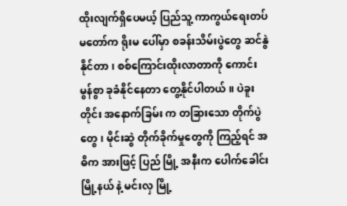ထိုးလျက်ရှိပေမယ့် ပြည်သူ့ ကာကွယ်ရေးတပ်မတော်က ရိုးမ ပေါ်မှာ စခန်းသိမ်းပွဲတွေ ဆင်နွဲနိုင်တာ၊ စစ်ကြောင်းထိုးလာတာကို ကောင်းမွန်စွာ ခုခံနိုင်နေတာ တွေ့နိုင်ပါတယ်။ ပဲခူးတိုင်း အနောက်ခြမ်း က တခြားသော တိုက်ပွဲတွေ၊ မိုင်းဆွဲ တိုက်ခိုက်မှုတွေကို ကြည့်ရင် အဓိက အားဖြင့် ပြည် မြို့ အနီးက ပေါက်ခေါင်း မြို့နယ် နဲ့ မင်းလှ မြို့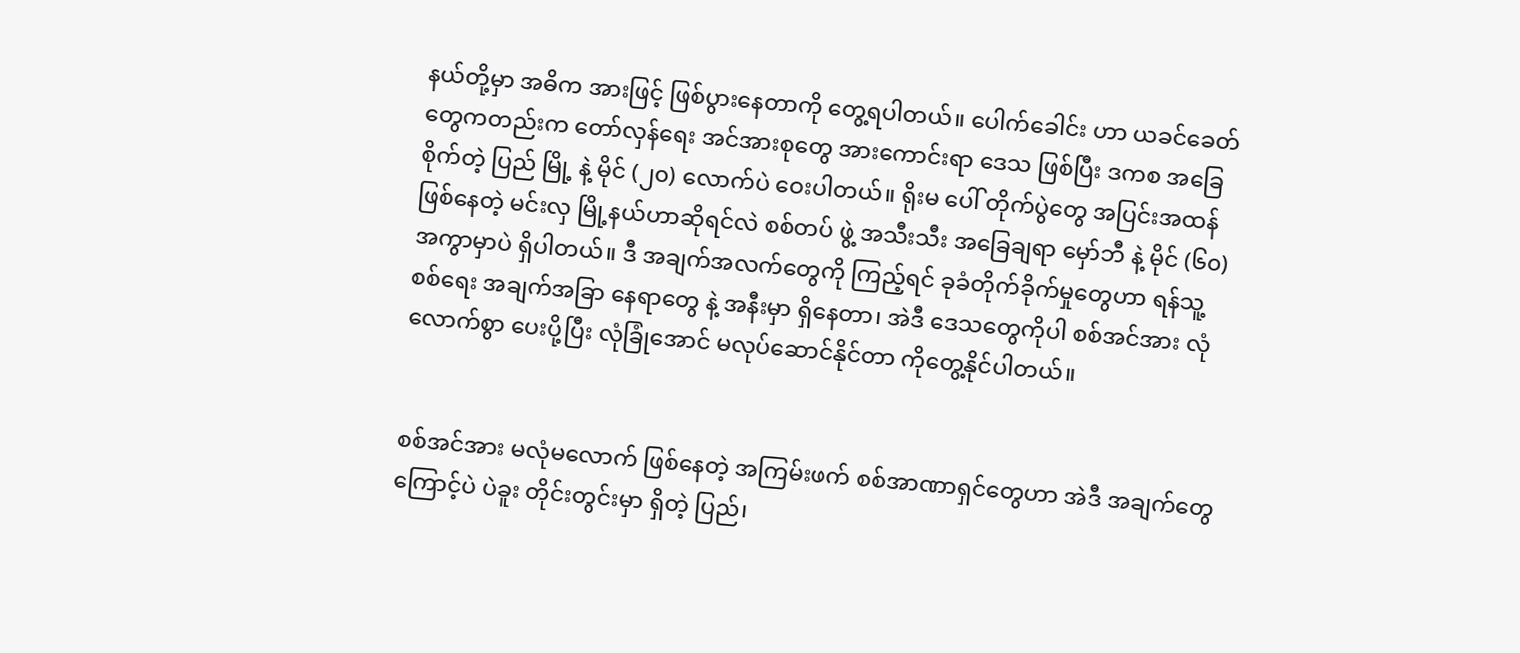နယ်တို့မှာ အဓိက အားဖြင့် ဖြစ်ပွားနေတာကို တွေ့ရပါတယ်။ ပေါက်ခေါင်း ဟာ ယခင်ခေတ်တွေကတည်းက တော်လှန်ရေး အင်အားစုတွေ အားကောင်းရာ ဒေသ ဖြစ်ပြီး ဒကစ အခြေစိုက်တဲ့ ပြည် မြို့ နဲ့ မိုင် (၂၀) လောက်ပဲ ဝေးပါတယ်။ ရိုးမ ပေါ် တိုက်ပွဲတွေ အပြင်းအထန် ဖြစ်နေတဲ့ မင်းလှ မြို့နယ်ဟာဆိုရင်လဲ စစ်တပ် ဖွဲ့ အသီးသီး အခြေချရာ မှော်ဘီ နဲ့ မိုင် (၆၀) အကွာမှာပဲ ရှိပါတယ်။ ဒီ အချက်အလက်တွေကို ကြည့်ရင် ခုခံတိုက်ခိုက်မှုတွေဟာ ရန်သူ့ စစ်ရေး အချက်အခြာ နေရာတွေ နဲ့ အနီးမှာ ရှိနေတာ၊ အဲဒီ ဒေသတွေကိုပါ စစ်အင်အား လုံလောက်စွာ ပေးပို့ပြီး လုံခြုံအောင် မလုပ်ဆောင်နိုင်တာ ကိုတွေ့နိုင်ပါတယ်။


စစ်အင်အား မလုံမလောက် ဖြစ်နေတဲ့ အကြမ်းဖက် စစ်အာဏာရှင်တွေဟာ အဲဒီ အချက်တွေကြောင့်ပဲ ပဲခူး တိုင်းတွင်းမှာ ရှိတဲ့ ပြည်၊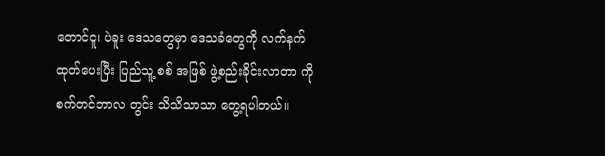တောင်ငူ၊ ပဲခူး ဒေသတွေမှာ ဒေသခံတွေကို လက်နက်ထုတ်ပေးပြီး ပြည်သူ့ စစ် အဖြစ် ဖွဲ့စည်းခိုင်းလာတာ ကို စက်တင်ဘာလ တွင်း သိသိသာသာ တွေ့ရပါတယ်။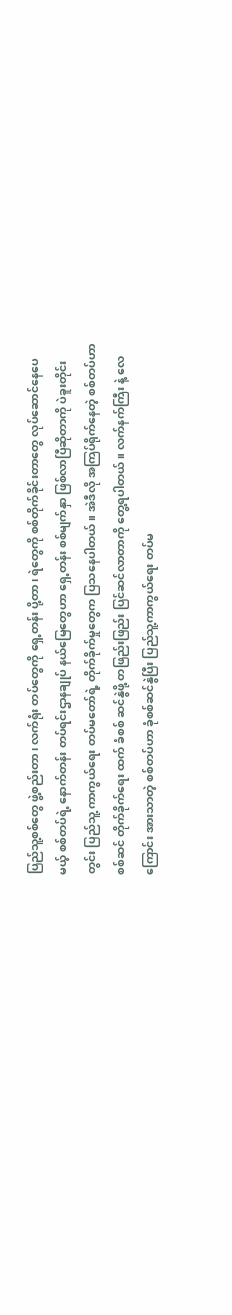ပြည်သူ့စစ်တွေ ဖွဲ့စည်းတာ၊ လက်ရုံး တပ်တွေကို ရှေ့တန်း ပို့တာ၊ ရဲတွေကို စစ်တိုက်ခိုင်းတာတွေ လုပ်ဆောင်နေပေမယ့် စစ်တပ်ရဲ့ နောက်တန်း တပ်ရင်းဌာနချုပ် နယ်မြေတွေဟာ ရှေ့တန်း စစ်မျက်နှာ ဖြစ်လာပြီဆိုတာကို ပဲခူးတိုင်း တွင်း ပြည်သူ့ ကာကွယ်ရေး တပ်မတော်ရဲ့ တိုက်ခိုက်မှုတွေက ပြသနေပါတယ်။ အဲဒီလို အကြပ်ရိုက်နေတဲ့ စစ်တပ်ဟာ စစ်ဆင် တိုက်ခိုက်ရေး ထက် ခံစစ် ဆင်နွဲဖို့ တဖြည်းဖြည်း ပြင်ဆင်လာတာကို တွေ့ရပါတယ်။ လက်နက်ကြီး နဲ့ လေကြောင်း အားသာတဲ့ စစ်တပ်ဟာ ခုံစစ်ဆင်နွဲပြီး ပြည်သူ့ကာကွယ်ရေး တပ်မ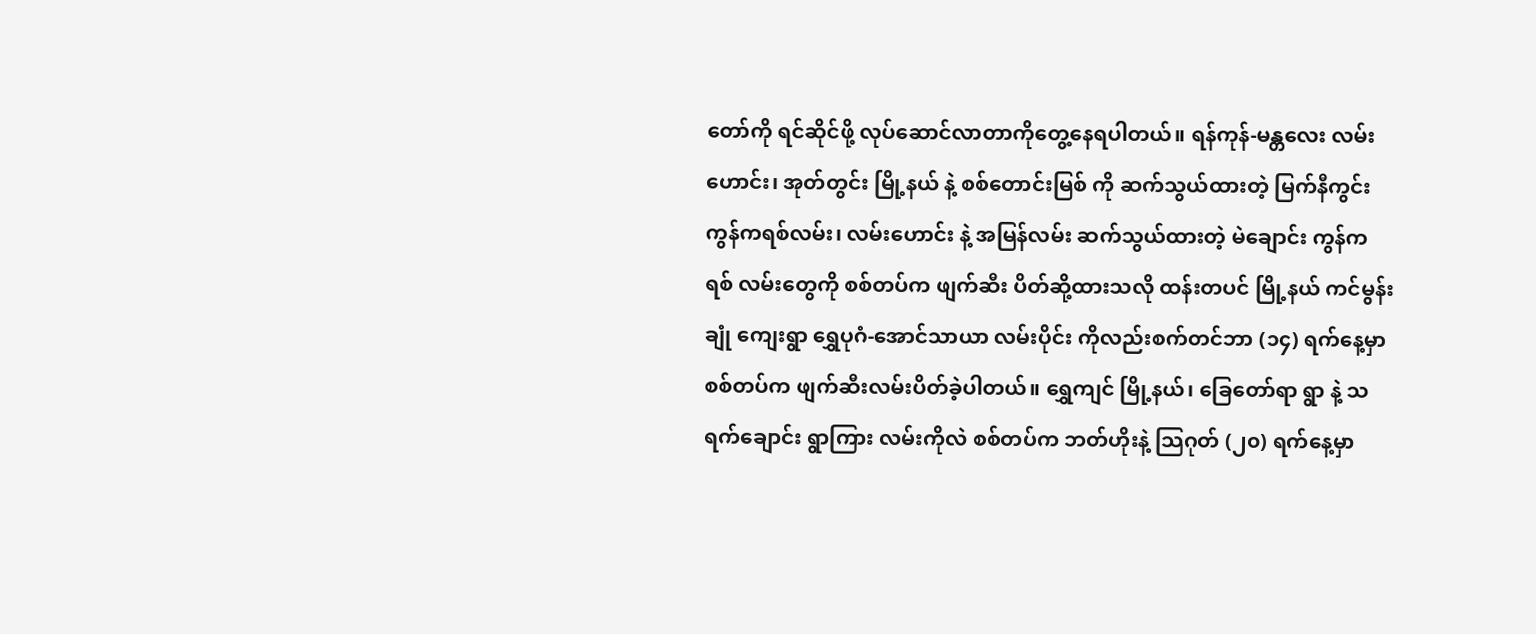တော်ကို ရင်ဆိုင်ဖို့ လုပ်ဆောင်လာတာကိုတွေ့နေရပါတယ်။ ‌ရန်ကုန်-မန္တလေး လမ်းဟောင်း၊ အုတ်တွင်း မြို့နယ် နဲ့ စစ်တောင်းမြစ် ကို ဆက်သွယ်ထားတဲ့ မြက်နီကွင်း ကွန်ကရစ်လမ်း၊ လမ်းဟောင်း နဲ့ အမြန်လမ်း ဆက်သွယ်ထားတဲ့ မဲချောင်း ကွန်ကရစ် လမ်းတွေကို စစ်တပ်က ဖျက်ဆီး ပိတ်ဆို့ထားသလို ထန်းတပင် မြို့နယ် ကင်မွန်းချုံ ကျေးရွာ ရွှေပုဂံ-အောင်သာယာ လမ်းပိုင်း ကိုလည်းစက်တင်ဘာ (၁၄) ရက်နေ့မှာ စစ်တပ်က ဖျက်ဆီးလမ်းပိတ်ခဲ့ပါတယ်။ ရွှေကျင် မြို့နယ်၊ ခြေတော်ရာ ရွာ နဲ့ သရက်ချောင်း ရွာကြား လမ်းကိုလဲ စစ်တပ်က ဘတ်ဟိုးနဲ့ သြဂုတ် (၂၀) ရက်နေ့မှာ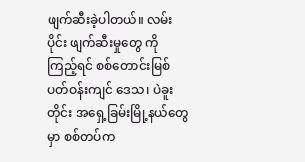ဖျက်ဆီးခဲ့ပါတယ်။ လမ်းပိုင်း ဖျက်ဆီးမှုတွေ ကို ကြည့်ရင် စစ်တောင်းမြစ် ပတ်ဝန်းကျင် ဒေသ၊ ပဲခူးတိုင်း အရှေ့ခြမ်းမြို့နယ်တွေမှာ စစ်တပ်က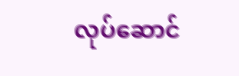လုပ်ဆောင်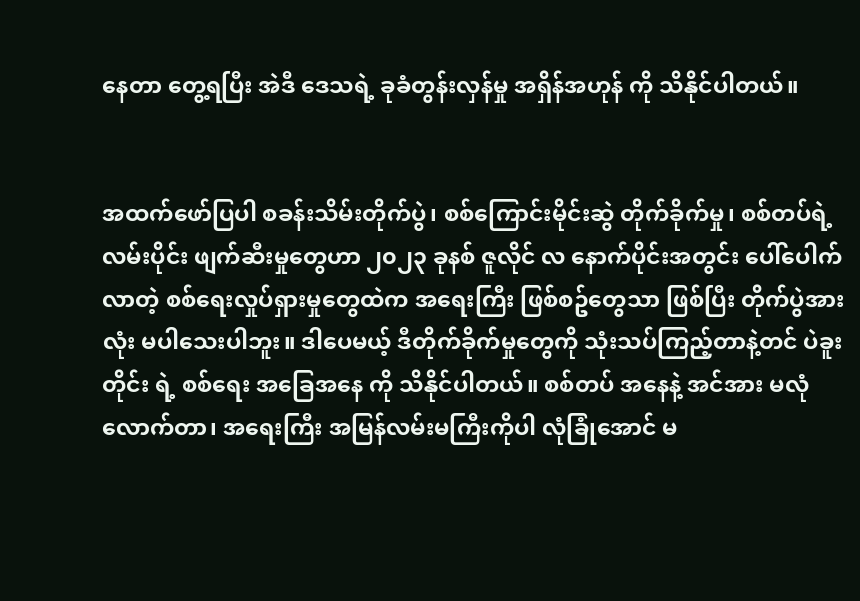နေတာ တွေ့ရပြီး အဲဒီ ဒေသရဲ့ ခုခံတွန်းလှန်မှု အရှိန်အဟုန် ကို သိနိုင်ပါတယ်။


အထက်ဖော်ပြပါ စခန်းသိမ်းတိုက်ပွဲ၊ စစ်ကြောင်းမိုင်းဆွဲ တိုက်ခိုက်မှု၊ စစ်တပ်ရဲ့ လမ်းပိုင်း ဖျက်ဆီးမှုတွေဟာ ၂၀၂၃ ခုနစ် ဇူလိုင် လ နောက်ပိုင်းအတွင်း ပေါ်ပေါက်လာတဲ့ စစ်ရေးလှုပ်ရှားမှုတွေထဲက အရေးကြီး ဖြစ်စဥ်တွေသာ ဖြစ်ပြီး တိုက်ပွဲအားလုံး မပါသေးပါဘူး။ ဒါပေမယ့် ဒီတိုက်ခိုက်မှုတွေကို သုံးသပ်ကြည့်တာနဲ့တင် ပဲခူး တိုင်း ရဲ့ စစ်ရေး အခြေအနေ ကို သိနိုင်ပါတယ်။ စစ်တပ် အနေနဲ့ အင်အား မလုံလောက်တာ၊ အရေးကြီး အမြန်လမ်းမကြီးကိုပါ လုံခြုံအောင် မ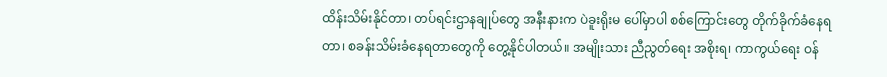ထိန်းသိမ်းနိုင်တာ၊ တပ်ရင်းဌာနချုပ်တွေ အနီးနားက ပဲခူးရိုးမ ပေါ်မှာပါ စစ်ကြောင်းတွေ တိုက်ခိုက်ခံနေရတာ၊ စခန်းသိမ်းခံနေရတာတွေကို တွေ့နိုင်ပါတယ်။ အမျိုးသား ညီညွတ်ရေး အစိုးရ၊ ကာကွယ်ရေး ဝန်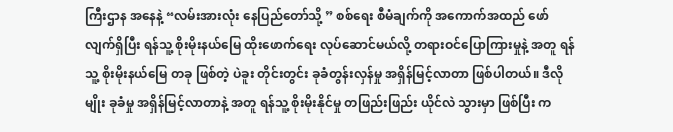ကြီးဌာန အနေနဲ့ “လမ်းအားလုံး နေပြည်တော်သို့ ” စစ်ရေး စီမံချက်ကို အကောက်အထည် ဖော်လျက်ရှိပြီး ရန်သူ့ စိုးမိုးနယ်မြေ ထိုးဖောက်ရေး လုပ်ဆောင်မယ်လို့ တရားဝင်ပြောကြားမှုနဲ့ အတူ ရန်သူ့ စိုးမိုးနယ်မြေ တခု ဖြစ်တဲ့ ပဲခူး တိုင်းတွင်း ခုခံတွန်းလှန်မှု အရှိန်မြင့်လာတာ ဖြစ်ပါတယ်။ ဒီလိုမျိုး ခုခံမှု အရှိန်မြင့်လာတာနဲ့ အတူ ရန်သူ့ စိုးမိုးနိုင်မှု တဖြည်းဖြည်း ယိုင်လဲ သွားမှာ ဖြစ်ပြီး က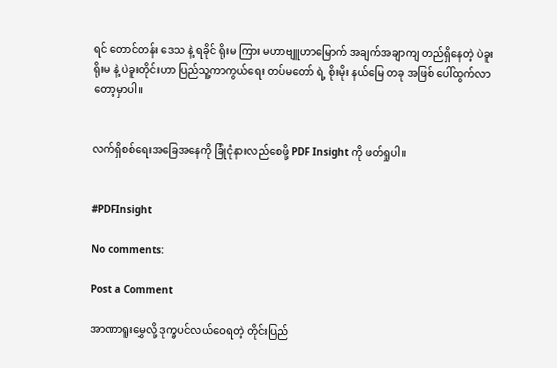ရင် တောင်တန်း ဒေသ နဲ့ ရခိုင် ရိုးမ ကြား မဟာဗျူဟာမြောက် အချက်အချာကျ တည်ရှိနေတဲ့ ပဲခူး ရိုးမ နဲ့ ပဲခူးတိုင်းဟာ ပြည်သူ့ကာကွယ်ရေး တပ်မတော် ရဲ့ စိုးမိုး နယ်မြေ တခု အဖြစ် ပေါ်ထွက်လာတော့မှာပါ။


လက်ရှိစစ်ရေးအခြေအနေကို ခြုံငုံနားလည်စေဖို့ PDF Insight ကို ဖတ်ရှုပါ။


#PDFInsight

No comments:

Post a Comment

အာဏာရူးမွှေလို့ ဒုက္ခပင်လယ်ဝေရတဲ့ တိုင်းပြည်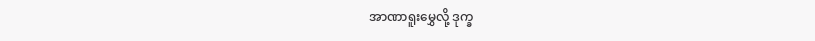အာဏာရူးမွှေလို့ ဒုက္ခ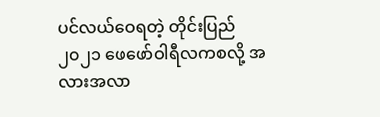ပင်လယ်ဝေရတဲ့ တိုင်းပြည်  ၂၀၂၁ ဖေဖော်ဝါရီလကစလို့ အလားအလာ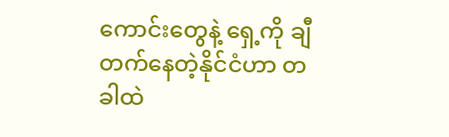ကောင်းတွေနဲ့ ရှေ့ကို ချီတက်နေတဲ့နိုင်ငံဟာ တခါထဲ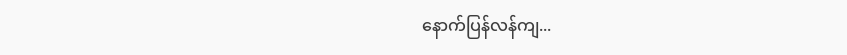နောက်ပြန်လန်ကျ...